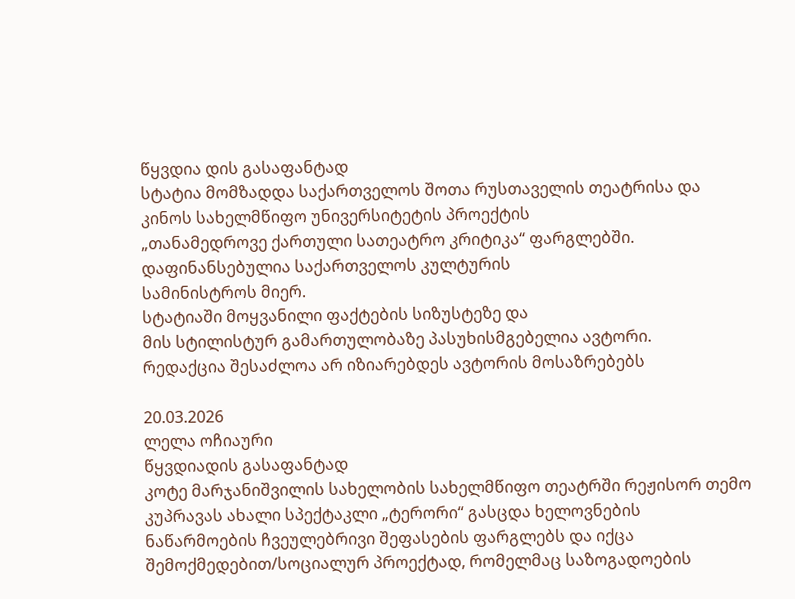წყვდია დის გასაფანტად
სტატია მომზადდა საქართველოს შოთა რუსთაველის თეატრისა და
კინოს სახელმწიფო უნივერსიტეტის პროექტის
„თანამედროვე ქართული სათეატრო კრიტიკა“ ფარგლებში.
დაფინანსებულია საქართველოს კულტურის
სამინისტროს მიერ.
სტატიაში მოყვანილი ფაქტების სიზუსტეზე და
მის სტილისტურ გამართულობაზე პასუხისმგებელია ავტორი.
რედაქცია შესაძლოა არ იზიარებდეს ავტორის მოსაზრებებს

20.03.2026
ლელა ოჩიაური
წყვდიადის გასაფანტად
კოტე მარჯანიშვილის სახელობის სახელმწიფო თეატრში რეჟისორ თემო კუპრავას ახალი სპექტაკლი „ტერორი“ გასცდა ხელოვნების ნაწარმოების ჩვეულებრივი შეფასების ფარგლებს და იქცა შემოქმედებით/სოციალურ პროექტად, რომელმაც საზოგადოების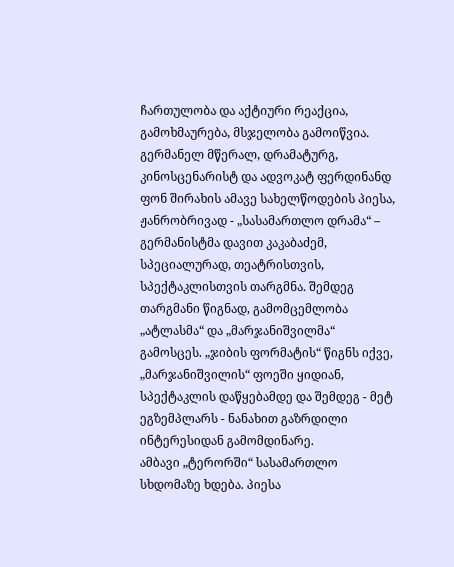ჩართულობა და აქტიური რეაქცია, გამოხმაურება, მსჯელობა გამოიწვია.
გერმანელ მწერალ, დრამატურგ, კინოსცენარისტ და ადვოკატ ფერდინანდ ფონ შირახის ამავე სახელწოდების პიესა, ჟანრობრივად - „სასამართლო დრამა“ – გერმანისტმა დავით კაკაბაძემ, სპეციალურად, თეატრისთვის, სპექტაკლისთვის თარგმნა. შემდეგ თარგმანი წიგნად, გამომცემლობა „ატლასმა“ და „მარჯანიშვილმა“ გამოსცეს. „ჯიბის ფორმატის“ წიგნს იქვე, „მარჯანიშვილის“ ფოეში ყიდიან, სპექტაკლის დაწყებამდე და შემდეგ - მეტ ეგზემპლარს - ნანახით გაზრდილი ინტერესიდან გამომდინარე.
ამბავი „ტერორში“ სასამართლო სხდომაზე ხდება. პიესა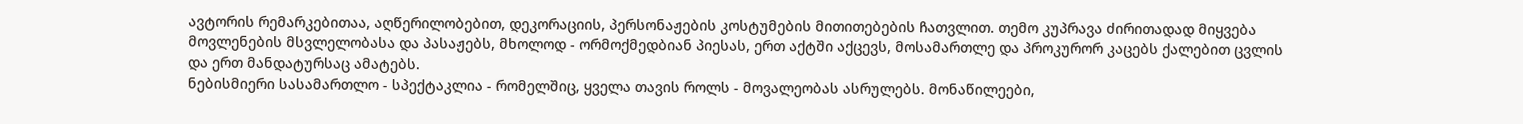ავტორის რემარკებითაა, აღწერილობებით, დეკორაციის, პერსონაჟების კოსტუმების მითითებების ჩათვლით. თემო კუპრავა ძირითადად მიყვება მოვლენების მსვლელობასა და პასაჟებს, მხოლოდ - ორმოქმედბიან პიესას, ერთ აქტში აქცევს, მოსამართლე და პროკურორ კაცებს ქალებით ცვლის და ერთ მანდატურსაც ამატებს.
ნებისმიერი სასამართლო - სპექტაკლია - რომელშიც, ყველა თავის როლს - მოვალეობას ასრულებს. მონაწილეები,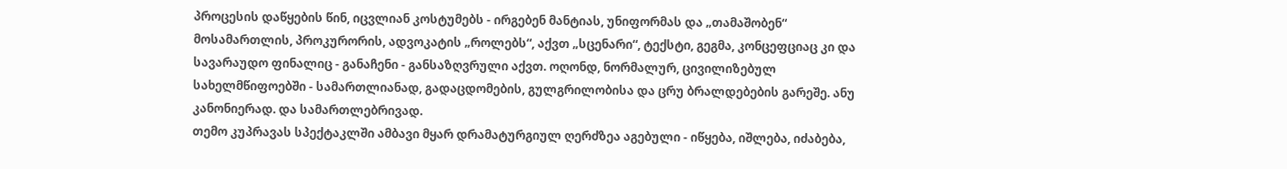პროცესის დაწყების წინ, იცვლიან კოსტუმებს - ირგებენ მანტიას, უნიფორმას და „თამაშობენ“ მოსამართლის, პროკურორის, ადვოკატის „როლებს“, აქვთ „სცენარი“, ტექსტი, გეგმა, კონცეფციაც კი და სავარაუდო ფინალიც - განაჩენი - განსაზღვრული აქვთ. ოღონდ, ნორმალურ, ცივილიზებულ სახელმწიფოებში - სამართლიანად, გადაცდომების, გულგრილობისა და ცრუ ბრალდებების გარეშე. ანუ კანონიერად. და სამართლებრივად.
თემო კუპრავას სპექტაკლში ამბავი მყარ დრამატურგიულ ღერძზეა აგებული - იწყება, იშლება, იძაბება,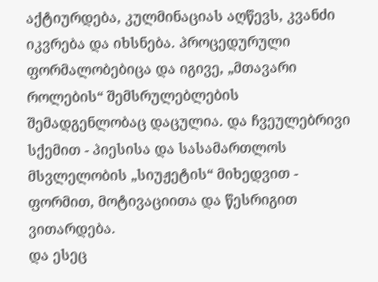აქტიურდება, კულმინაციას აღწევს, კვანძი იკვრება და იხსნება. პროცედურული ფორმალობებიცა და იგივე, „მთავარი როლების“ შემსრულებლების შემადგენლობაც დაცულია. და ჩვეულებრივი სქემით - პიესისა და სასამართლოს მსვლელობის „სიუჟეტის“ მიხედვით - ფორმით, მოტივაციითა და წესრიგით ვითარდება.
და ესეც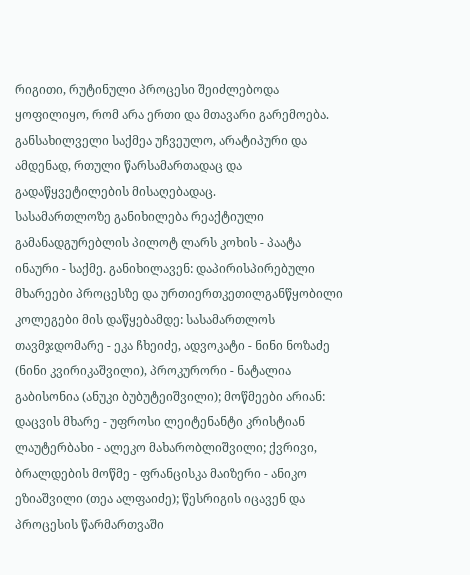რიგითი, რუტინული პროცესი შეიძლებოდა ყოფილიყო, რომ არა ერთი და მთავარი გარემოება. განსახილველი საქმეა უჩვეულო, არატიპური და ამდენად, რთული წარსამართადაც და გადაწყვეტილების მისაღებადაც.
სასამართლოზე განიხილება რეაქტიული გამანადგურებლის პილოტ ლარს კოხის - პაატა ინაური - საქმე. განიხილავენ: დაპირისპირებული მხარეები პროცესზე და ურთიერთკეთილგანწყობილი კოლეგები მის დაწყებამდე: სასამართლოს თავმჯდომარე - ეკა ჩხეიძე, ადვოკატი - ნინი ნოზაძე (ნინი კვირიკაშვილი), პროკურორი - ნატალია გაბისონია (ანუკი ბუბუტეიშვილი); მოწმეები არიან: დაცვის მხარე - უფროსი ლეიტენანტი კრისტიან ლაუტერბახი - ალეკო მახარობლიშვილი; ქვრივი, ბრალდების მოწმე - ფრანცისკა მაიზერი - ანიკო ეზიაშვილი (თეა ალფაიძე); წესრიგის იცავენ და პროცესის წარმართვაში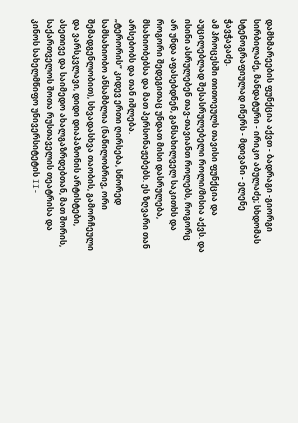დამხმარეების ფუნქცია აქვთ - ბადრაგი -გიორგი სირბილაძე, მანდატური - ირიკო აბულაძე; სხდომას სტენოგრაფიულად იწერს - მდივანი - ელენე ჭავჭავაძე.
ამ პროცესში თითოეულს თავისი ფუნქცია და აუცილებლად შესასრულებელი როლი/მისია აქვს. და ისინი ასრულებენ თავ-თავიანთ როლებს, როგორც არ უნდა აფასებდნენ, განსახილველ საკითხს და როგორი შედეგითაც უნდათ მისი დასრულება, მსახიობებსა და მათ პერსონაჟებებს. ეს ზღვარი თან არსებობს და თან იშლება.
„ტერორის“ კიდევ ერთი ღირსება, სწორედ სამსახიობო ანსამბლია (ნაწილობრივ, ორი შემადგენლობით), სხვადასხვა თაობის, გამორჩეული და ვარსკვლავი, დიდი დიაპაზონის არტისტები, ასეთივე და საიმედო ახალგაზრდებთან, მათ შორის, საქართველოს შოთა რუსთაველის თეატრისა და კინოს სახელმწიფო უნივერსიტეტის II-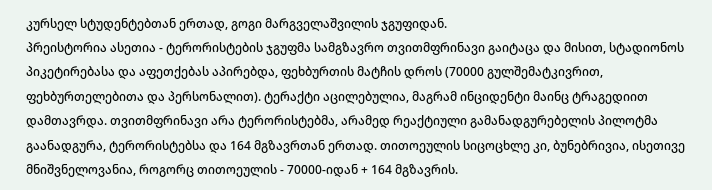კურსელ სტუდენტებთან ერთად, გოგი მარგველაშვილის ჯგუფიდან.
პრეისტორია ასეთია - ტერორისტების ჯგუფმა სამგზავრო თვითმფრინავი გაიტაცა და მისით, სტადიონოს პიკეტირებასა და აფეთქებას აპირებდა, ფეხბურთის მატჩის დროს (70000 გულშემატკივრით, ფეხბურთელებითა და პერსონალით). ტერაქტი აცილებულია, მაგრამ ინციდენტი მაინც ტრაგედიით დამთავრდა. თვითმფრინავი არა ტერორისტებმა, არამედ რეაქტიული გამანადგურებელის პილოტმა გაანადგურა, ტერორისტებსა და 164 მგზავრთან ერთად. თითოეულის სიცოცხლე კი, ბუნებრივია, ისეთივე მნიშვნელოვანია, როგორც თითოეულის - 70000-იდან + 164 მგზავრის.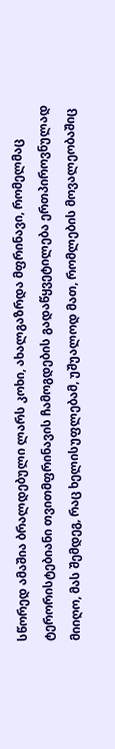სწორედ ამაშია ბრალდებული ლარს კოხი, ახალგაზრდა მფრინავი, რომელმაც ტერორისტებიანი თვითმფრინავის ჩამოგდების გადაწყვეტილება ერთპიროვნულად მიიღო, მას შემდეგ, რაც ხელისუფლებამ, უშუალოდ მათ, რომლების მოვალეობაშიც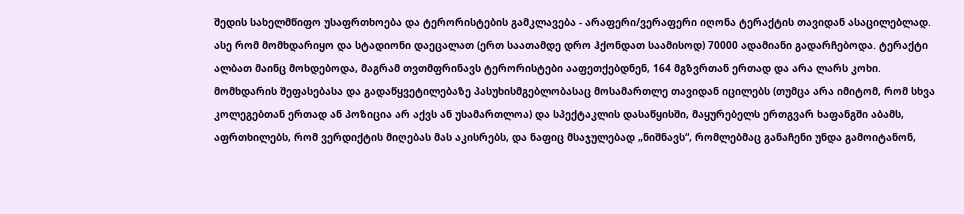შედის სახელმწიფო უსაფრთხოება და ტერორისტების გამკლავება - არაფერი/ვერაფერი იღონა ტერაქტის თავიდან ასაცილებლად. ასე რომ მომხდარიყო და სტადიონი დაეცალათ (ერთ საათამდე დრო ჰქონდათ საამისოდ) 70000 ადამიანი გადარჩებოდა. ტერაქტი ალბათ მაინც მოხდებოდა, მაგრამ თვთმფრინავს ტერორისტები ააფეთქებდნენ, 164 მგზვრთან ერთად და არა ლარს კოხი.
მომხდარის შეფასებასა და გადაწყვეტილებაზე პასუხისმგებლობასაც მოსამართლე თავიდან იცილებს (თუმცა არა იმიტომ, რომ სხვა კოლეგებთან ერთად ან პოზიცია არ აქვს ან უსამართლოა) და სპექტაკლის დასაწყისში, მაყურებელს ერთგვარ ხაფანგში აბამს, აფრთხილებს, რომ ვერდიქტის მიღებას მას აკისრებს, და ნაფიც მსაჯულებად „ნიშნავს“, რომლებმაც განაჩენი უნდა გამოიტანონ,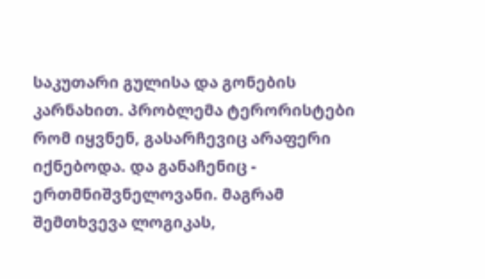საკუთარი გულისა და გონების კარნახით. პრობლემა ტერორისტები რომ იყვნენ, გასარჩევიც არაფერი იქნებოდა. და განაჩენიც - ერთმნიშვნელოვანი. მაგრამ შემთხვევა ლოგიკას,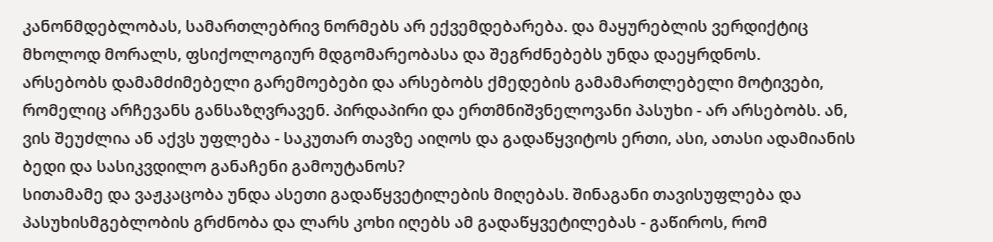კანონმდებლობას, სამართლებრივ ნორმებს არ ექვემდებარება. და მაყურებლის ვერდიქტიც მხოლოდ მორალს, ფსიქოლოგიურ მდგომარეობასა და შეგრძნებებს უნდა დაეყრდნოს.
არსებობს დამამძიმებელი გარემოებები და არსებობს ქმედების გამამართლებელი მოტივები, რომელიც არჩევანს განსაზღვრავენ. პირდაპირი და ერთმნიშვნელოვანი პასუხი - არ არსებობს. ან, ვის შეუძლია ან აქვს უფლება - საკუთარ თავზე აიღოს და გადაწყვიტოს ერთი, ასი, ათასი ადამიანის ბედი და სასიკვდილო განაჩენი გამოუტანოს?
სითამამე და ვაჟკაცობა უნდა ასეთი გადაწყვეტილების მიღებას. შინაგანი თავისუფლება და პასუხისმგებლობის გრძნობა და ლარს კოხი იღებს ამ გადაწყვეტილებას - გაწიროს, რომ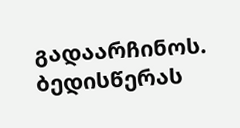გადაარჩინოს. ბედისწერას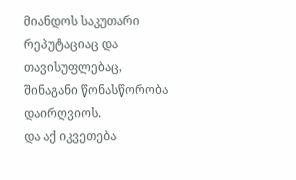მიანდოს საკუთარი რეპუტაციაც და თავისუფლებაც, შინაგანი წონასწორობა დაირღვიოს.
და აქ იკვეთება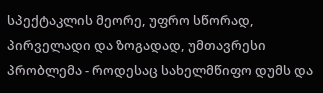სპექტაკლის მეორე, უფრო სწორად, პირველადი და ზოგადად, უმთავრესი პრობლემა - როდესაც სახელმწიფო დუმს და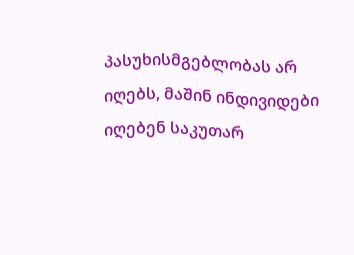პასუხისმგებლობას არ იღებს, მაშინ ინდივიდები იღებენ საკუთარ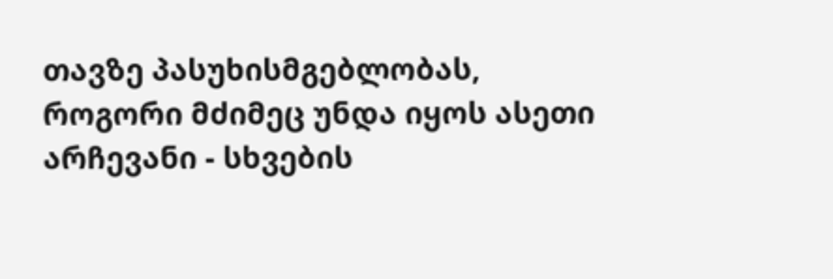თავზე პასუხისმგებლობას, როგორი მძიმეც უნდა იყოს ასეთი არჩევანი - სხვების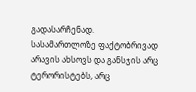გადასარჩენად.
სასამართლოზე ფაქტობრივად არავის ახსოვს და განსჯის არც ტერორისტებს, არც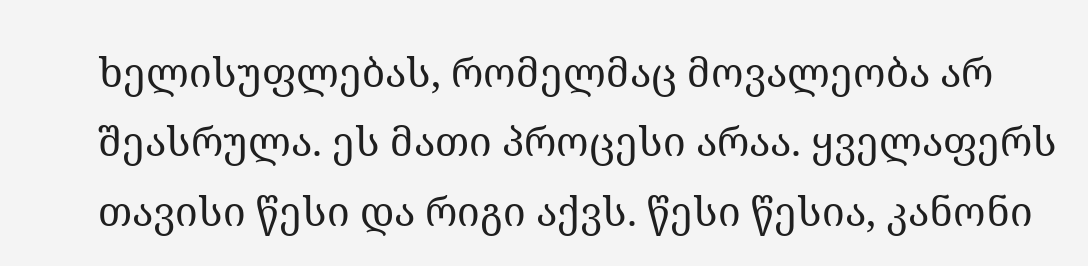ხელისუფლებას, რომელმაც მოვალეობა არ შეასრულა. ეს მათი პროცესი არაა. ყველაფერს თავისი წესი და რიგი აქვს. წესი წესია, კანონი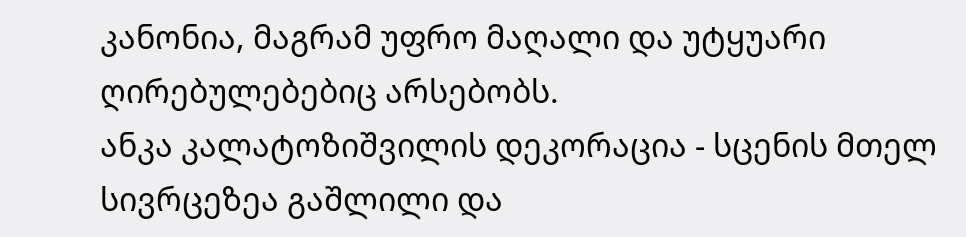კანონია, მაგრამ უფრო მაღალი და უტყუარი ღირებულებებიც არსებობს.
ანკა კალატოზიშვილის დეკორაცია - სცენის მთელ სივრცეზეა გაშლილი და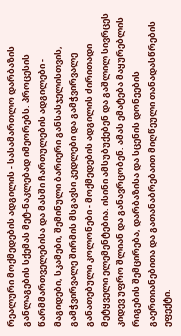რეალური მოქმედების ადგილის - სასამართლო დარბაზის განლაგების სქემას მეტ-ნაკლებად იმეორებს. პროცესის წარმმართველებისა და მასში ჩართულების ადგილები - მაგიდები, სკამები, შემინული ბარიერი განსასჯელისთვის, გამჭვირვალე შირმის მსგავსი კედლები და გამჭვირვალე განათებული კოლონები - მოქმედების ადგილის ძირითადი მეტყველი ელემენტებია. ისინი ამსუბუქებენ და გაშლილ სივრცეს კიდევ უფრო შლიან და განავრცობენ. ამას ემატება მაყურებლის რიგების შემცირება, დარბაზისა და სცენის დონეების გაერთიანებითა და გათანაბრებაით მიღწეული თანადასწრების ეფექტი.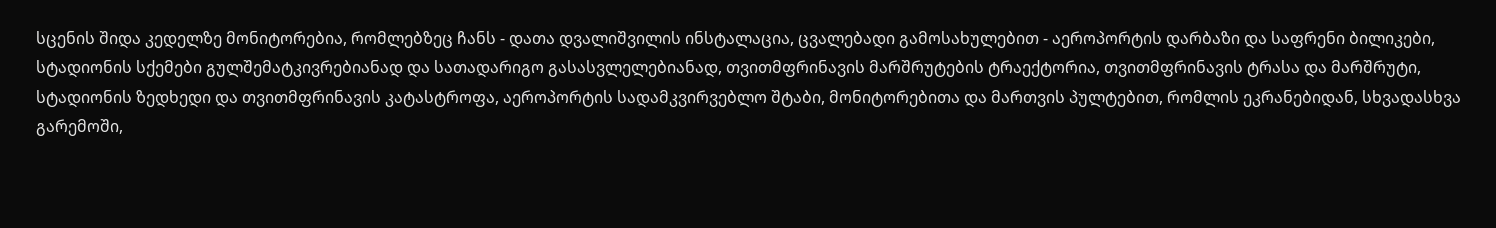სცენის შიდა კედელზე მონიტორებია, რომლებზეც ჩანს - დათა დვალიშვილის ინსტალაცია, ცვალებადი გამოსახულებით - აეროპორტის დარბაზი და საფრენი ბილიკები, სტადიონის სქემები გულშემატკივრებიანად და სათადარიგო გასასვლელებიანად, თვითმფრინავის მარშრუტების ტრაექტორია, თვითმფრინავის ტრასა და მარშრუტი, სტადიონის ზედხედი და თვითმფრინავის კატასტროფა, აეროპორტის სადამკვირვებლო შტაბი, მონიტორებითა და მართვის პულტებით, რომლის ეკრანებიდან, სხვადასხვა გარემოში,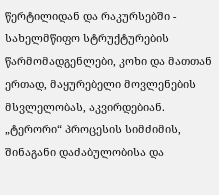წერტილიდან და რაკურსებში - სახელმწიფო სტრუქტურების წარმომადგენლები, კოხი და მათთან ერთად, მაყურებელი მოვლენების მსვლელობას, აკვირდებიან.
„ტერორი“ პროცესის სიმძიმის, შინაგანი დაძაბულობისა და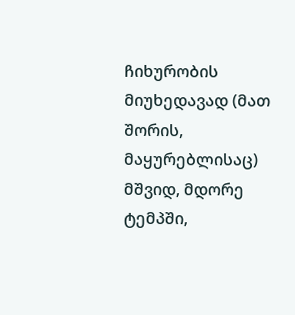ჩიხურობის მიუხედავად (მათ შორის, მაყურებლისაც) მშვიდ, მდორე ტემპში,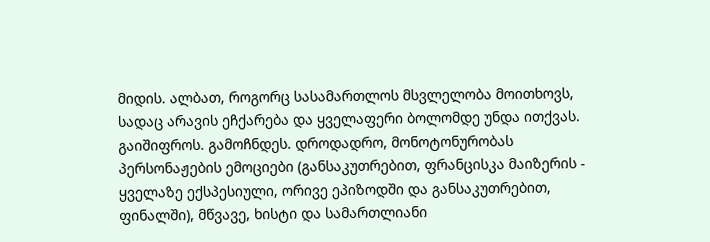მიდის. ალბათ, როგორც სასამართლოს მსვლელობა მოითხოვს, სადაც არავის ეჩქარება და ყველაფერი ბოლომდე უნდა ითქვას. გაიშიფროს. გამოჩნდეს. დროდადრო, მონოტონურობას პერსონაჟების ემოციები (განსაკუთრებით, ფრანცისკა მაიზერის - ყველაზე ექსპესიული, ორივე ეპიზოდში და განსაკუთრებით, ფინალში), მწვავე, ხისტი და სამართლიანი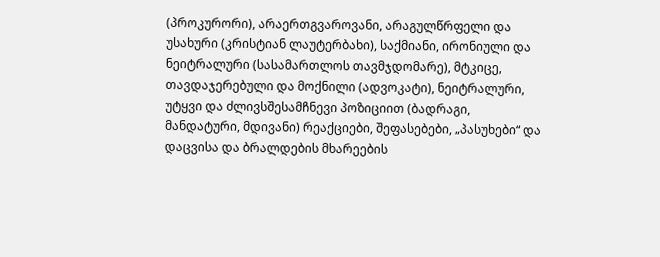(პროკურორი), არაერთგვაროვანი, არაგულწრფელი და უსახური (კრისტიან ლაუტერბახი), საქმიანი, ირონიული და ნეიტრალური (სასამართლოს თავმჯდომარე), მტკიცე, თავდაჯერებული და მოქნილი (ადვოკატი), ნეიტრალური, უტყვი და ძლივსშესამჩნევი პოზიციით (ბადრაგი, მანდატური, მდივანი) რეაქციები, შეფასებები, „პასუხები“ და დაცვისა და ბრალდების მხარეების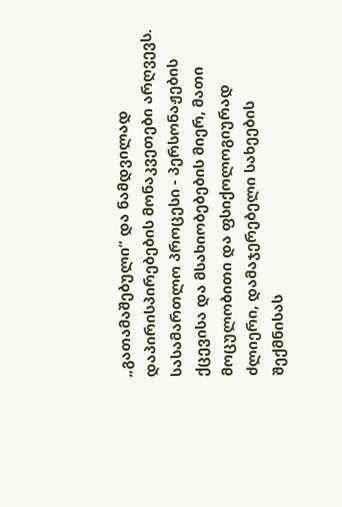„გათამაშებული“ და ნამდვილად დაპირისპირებების მონაკვეთები არღვევს.
სასამართლო პროცესი - პერსონაჟების ქცევისა და მსახიობებების მიერ, მათი მოცულობითი და ფსიქოლოგიურად ძლიერი, დამაჯერებელი სახეების შექმნისას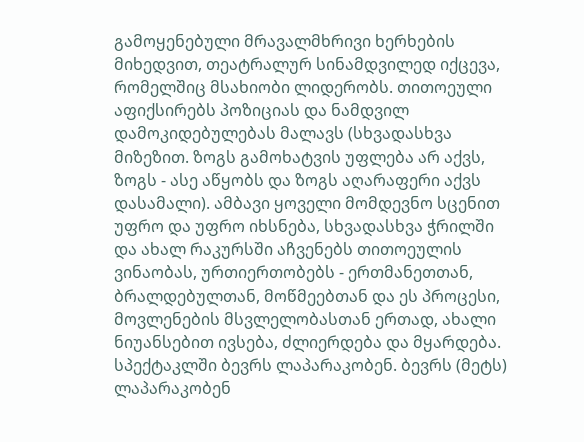გამოყენებული მრავალმხრივი ხერხების მიხედვით, თეატრალურ სინამდვილედ იქცევა, რომელშიც მსახიობი ლიდერობს. თითოეული აფიქსირებს პოზიციას და ნამდვილ დამოკიდებულებას მალავს (სხვადასხვა მიზეზით. ზოგს გამოხატვის უფლება არ აქვს, ზოგს - ასე აწყობს და ზოგს აღარაფერი აქვს დასამალი). ამბავი ყოველი მომდევნო სცენით უფრო და უფრო იხსნება, სხვადასხვა ჭრილში და ახალ რაკურსში აჩვენებს თითოეულის ვინაობას, ურთიერთობებს - ერთმანეთთან, ბრალდებულთან, მოწმეებთან და ეს პროცესი, მოვლენების მსვლელობასთან ერთად, ახალი ნიუანსებით ივსება, ძლიერდება და მყარდება.
სპექტაკლში ბევრს ლაპარაკობენ. ბევრს (მეტს) ლაპარაკობენ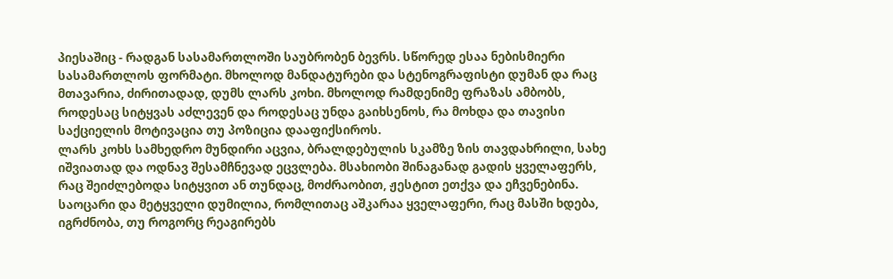პიესაშიც - რადგან სასამართლოში საუბრობენ ბევრს. სწორედ ესაა ნებისმიერი სასამართლოს ფორმატი. მხოლოდ მანდატურები და სტენოგრაფისტი დუმან და რაც მთავარია, ძირითადად, დუმს ლარს კოხი. მხოლოდ რამდენიმე ფრაზას ამბობს, როდესაც სიტყვას აძლევენ და როდესაც უნდა გაიხსენოს, რა მოხდა და თავისი საქციელის მოტივაცია თუ პოზიცია დააფიქსიროს.
ლარს კოხს სამხედრო მუნდირი აცვია, ბრალდებულის სკამზე ზის თავდახრილი, სახე იშვიათად და ოდნავ შესამჩნევად ეცვლება. მსახიობი შინაგანად გადის ყველაფერს, რაც შეიძლებოდა სიტყვით ან თუნდაც, მოძრაობით, ჟესტით ეთქვა და ეჩვენებინა. საოცარი და მეტყველი დუმილია, რომლითაც აშკარაა ყველაფერი, რაც მასში ხდება, იგრძნობა, თუ როგორც რეაგირებს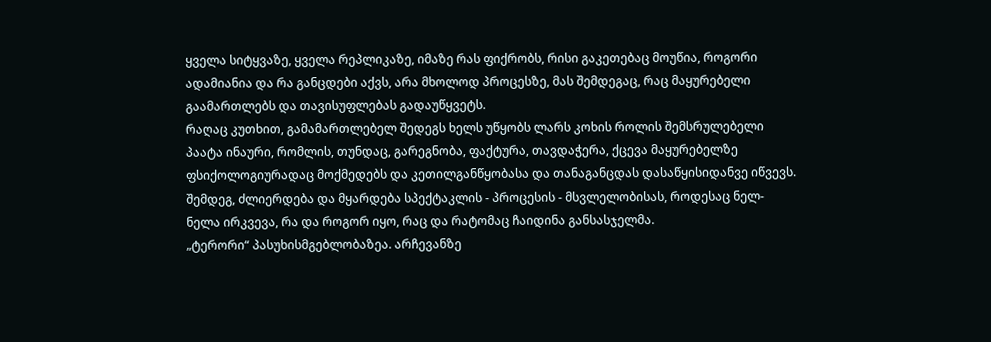ყველა სიტყვაზე, ყველა რეპლიკაზე, იმაზე რას ფიქრობს, რისი გაკეთებაც მოუწია, როგორი ადამიანია და რა განცდები აქვს, არა მხოლოდ პროცესზე, მას შემდეგაც, რაც მაყურებელი გაამართლებს და თავისუფლებას გადაუწყვეტს.
რაღაც კუთხით, გამამართლებელ შედეგს ხელს უწყობს ლარს კოხის როლის შემსრულებელი პაატა ინაური, რომლის, თუნდაც, გარეგნობა, ფაქტურა, თავდაჭერა, ქცევა მაყურებელზე ფსიქოლოგიურადაც მოქმედებს და კეთილგანწყობასა და თანაგანცდას დასაწყისიდანვე იწვევს. შემდეგ, ძლიერდება და მყარდება სპექტაკლის - პროცესის - მსვლელობისას, როდესაც ნელ-ნელა ირკვევა, რა და როგორ იყო, რაც და რატომაც ჩაიდინა განსასჯელმა.
„ტერორი“ პასუხისმგებლობაზეა. არჩევანზე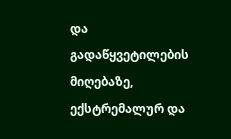და გადაწყვეტილების მიღებაზე, ექსტრემალურ და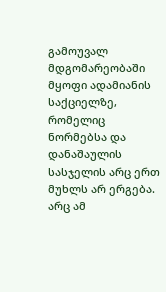გამოუვალ მდგომარეობაში მყოფი ადამიანის საქციელზე, რომელიც ნორმებსა და დანაშაულის სასჯელის არც ერთ მუხლს არ ერგება. არც ამ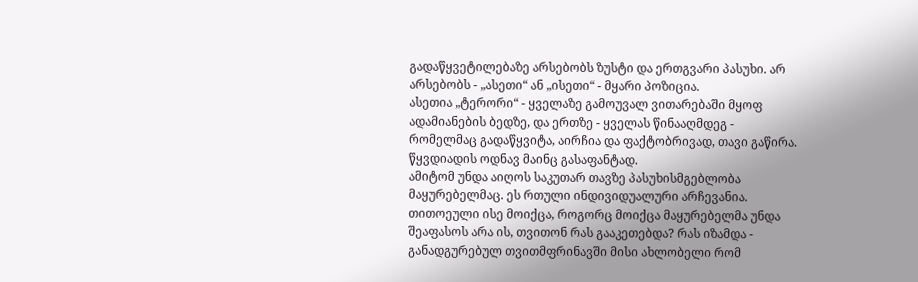გადაწყვეტილებაზე არსებობს ზუსტი და ერთგვარი პასუხი. არ არსებობს - „ასეთი“ ან „ისეთი“ - მყარი პოზიცია.
ასეთია „ტერორი“ - ყველაზე გამოუვალ ვითარებაში მყოფ ადამიანების ბედზე, და ერთზე - ყველას წინააღმდეგ - რომელმაც გადაწყვიტა, აირჩია და ფაქტობრივად, თავი გაწირა. წყვდიადის ოდნავ მაინც გასაფანტად.
ამიტომ უნდა აიღოს საკუთარ თავზე პასუხისმგებლობა მაყურებელმაც. ეს რთული ინდივიდუალური არჩევანია. თითოეული ისე მოიქცა, როგორც მოიქცა მაყურებელმა უნდა შეაფასოს არა ის, თვითონ რას გააკეთებდა? რას იზამდა - განადგურებულ თვითმფრინავში მისი ახლობელი რომ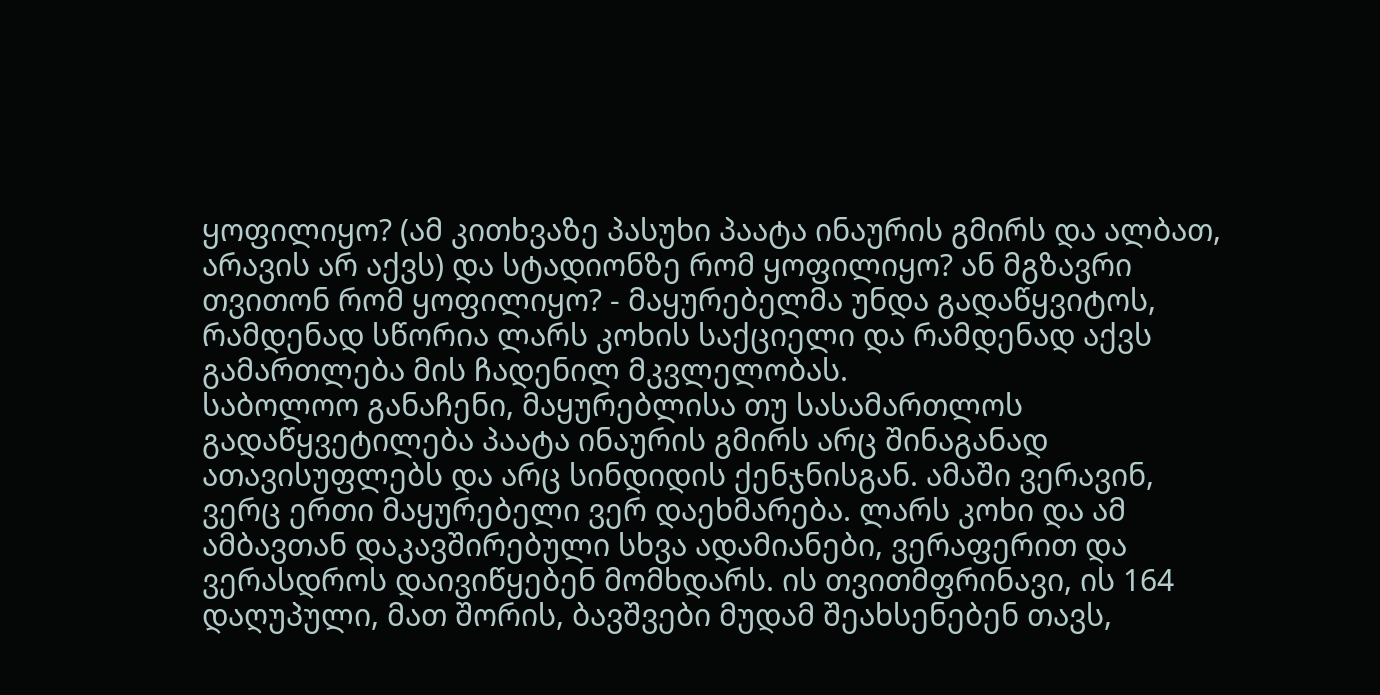ყოფილიყო? (ამ კითხვაზე პასუხი პაატა ინაურის გმირს და ალბათ, არავის არ აქვს) და სტადიონზე რომ ყოფილიყო? ან მგზავრი თვითონ რომ ყოფილიყო? - მაყურებელმა უნდა გადაწყვიტოს, რამდენად სწორია ლარს კოხის საქციელი და რამდენად აქვს გამართლება მის ჩადენილ მკვლელობას.
საბოლოო განაჩენი, მაყურებლისა თუ სასამართლოს გადაწყვეტილება პაატა ინაურის გმირს არც შინაგანად ათავისუფლებს და არც სინდიდის ქენჯნისგან. ამაში ვერავინ, ვერც ერთი მაყურებელი ვერ დაეხმარება. ლარს კოხი და ამ ამბავთან დაკავშირებული სხვა ადამიანები, ვერაფერით და ვერასდროს დაივიწყებენ მომხდარს. ის თვითმფრინავი, ის 164 დაღუპული, მათ შორის, ბავშვები მუდამ შეახსენებენ თავს,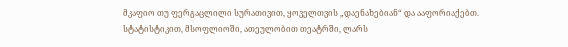მკაფიო თუ ფერგაცლილი სურათივით, ყოველთვის „დაენახებიან“ და ააფორიაქებთ.
სტატისტიკით, მსოფლიოში, ათეულობით თეატრში, ლარს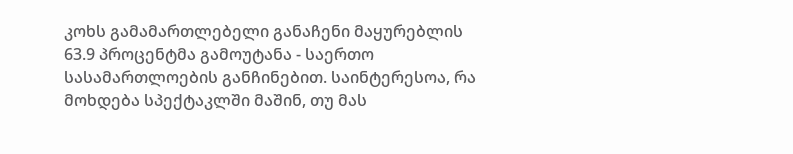კოხს გამამართლებელი განაჩენი მაყურებლის 63.9 პროცენტმა გამოუტანა - საერთო სასამართლოების განჩინებით. საინტერესოა, რა მოხდება სპექტაკლში მაშინ, თუ მას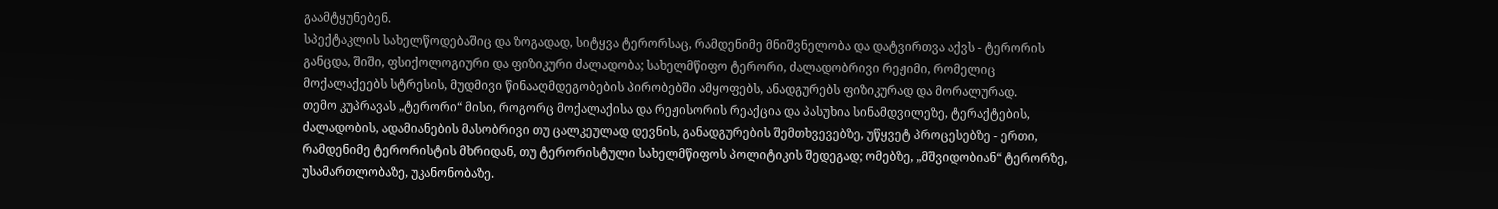გაამტყუნებენ.
სპექტაკლის სახელწოდებაშიც და ზოგადად, სიტყვა ტერორსაც, რამდენიმე მნიშვნელობა და დატვირთვა აქვს - ტერორის განცდა, შიში, ფსიქოლოგიური და ფიზიკური ძალადობა; სახელმწიფო ტერორი, ძალადობრივი რეჟიმი, რომელიც მოქალაქეებს სტრესის, მუდმივი წინააღმდეგობების პირობებში ამყოფებს, ანადგურებს ფიზიკურად და მორალურად.
თემო კუპრავას „ტერორი“ მისი, როგორც მოქალაქისა და რეჟისორის რეაქცია და პასუხია სინამდვილეზე, ტერაქტების, ძალადობის, ადამიანების მასობრივი თუ ცალკეულად დევნის, განადგურების შემთხვევებზე, უწყვეტ პროცესებზე - ერთი, რამდენიმე ტერორისტის მხრიდან, თუ ტერორისტული სახელმწიფოს პოლიტიკის შედეგად; ომებზე, „მშვიდობიან“ ტერორზე, უსამართლობაზე, უკანონობაზე.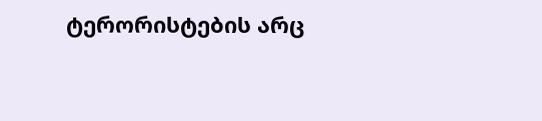ტერორისტების არც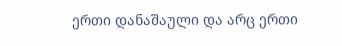ერთი დანაშაული და არც ერთი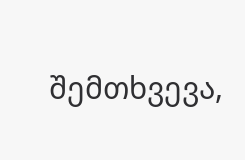შემთხვევა,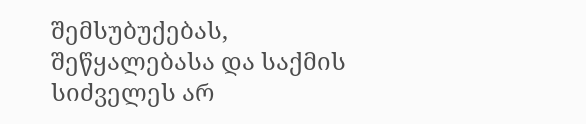შემსუბუქებას, შეწყალებასა და საქმის სიძველეს არ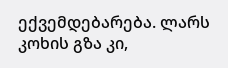ექვემდებარება. ლარს კოხის გზა კი,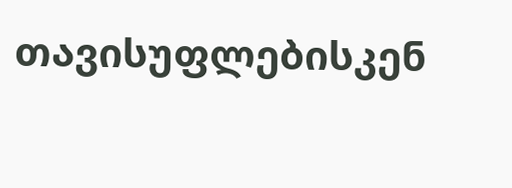თავისუფლებისკენ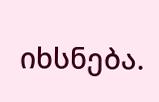იხსნება.